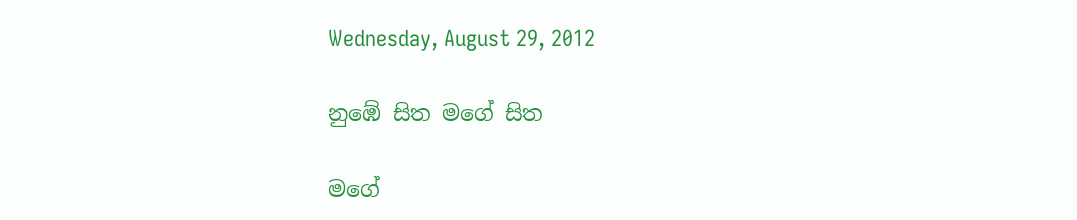Wednesday, August 29, 2012

නුඹේ සිත මගේ සිත

මගේ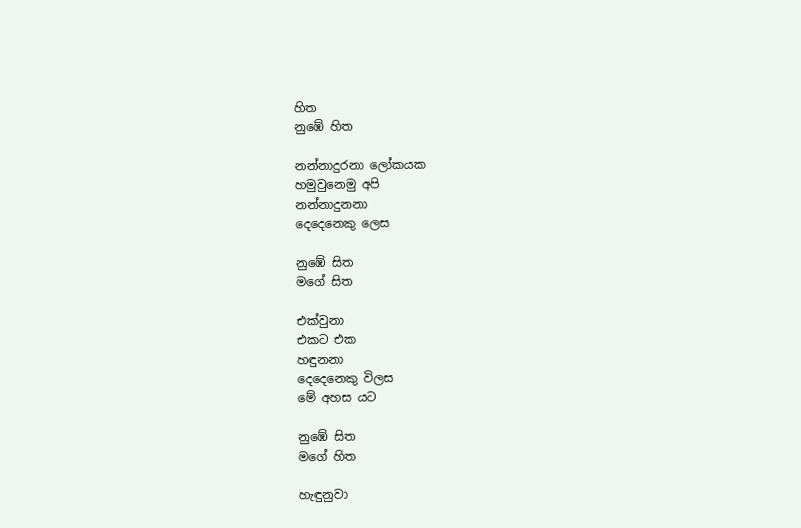හිත
නුඹේ හිත

නන්නාදුරනා ලෝකයක
හමුවුනෙමු අපි
නන්නාදුනනා
දෙදෙනෙකු ලෙස

නුඹේ සිත
මගේ සිත

එක්වුනා
එකට එක
හඳුනනා
දෙදෙනෙකු විලස
මේ අහස යට

නුඹේ සිත
මගේ හිත

හැඳුනුවා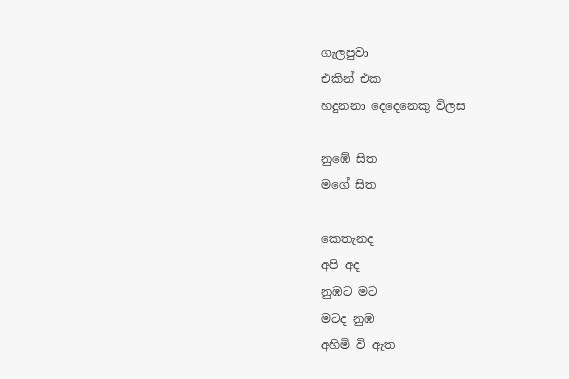ගැලපුවා
එකින් එක
හදුනනා දෙදෙනෙකු විලස

නුඹේ සිත
මගේ සිත

කෙතැනද
අපි අද
නුඹට මට
මටද නුඹ
අහිමි වි ඇත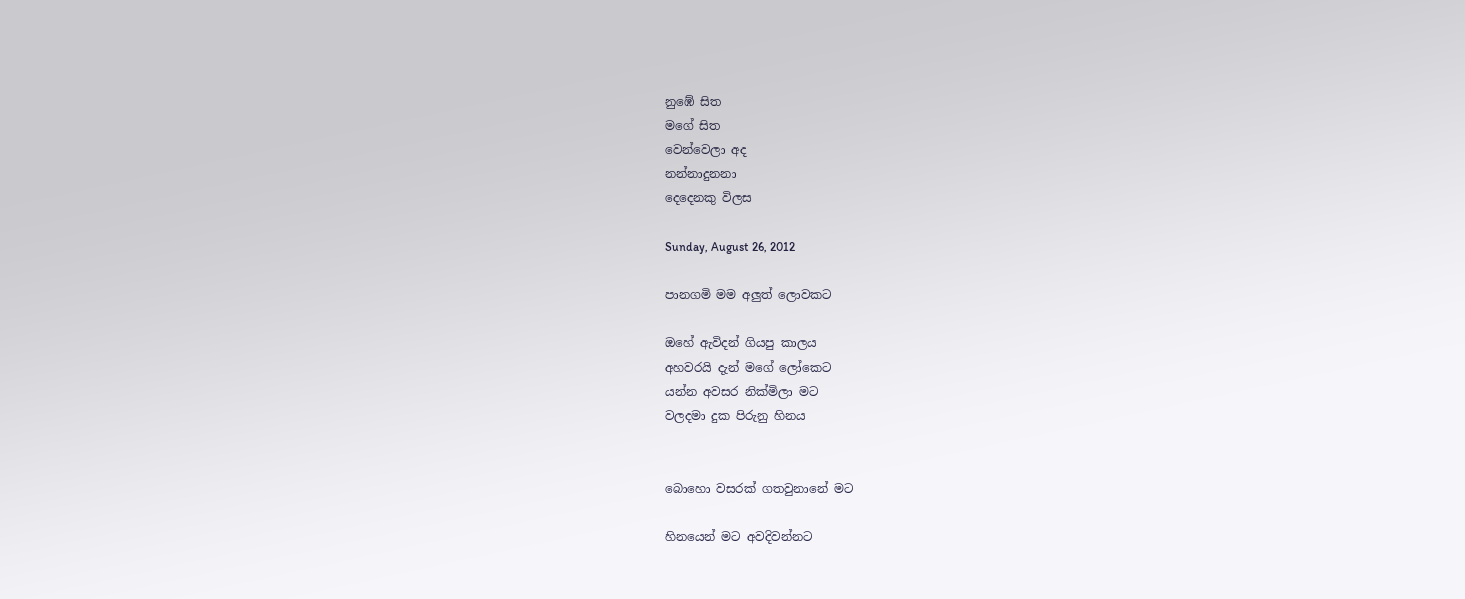නුඹේ සිත
මගේ සිත
වෙන්වෙලා අද
නන්නාදුනනා
දෙදෙනකු විලස

Sunday, August 26, 2012

පානගමි මම අලුත් ලොවකට

ඔහේ ඇවිදන් ගියපු කාලය
අහවරයි දැන් මගේ ලෝකෙට
යන්න අවසර නික්මිලා මට
වලදමා දුක පිරුනු හිනය


බොහො වසරක් ගතවුනානේ මට

හිනයෙන් මට අවදිවන්නට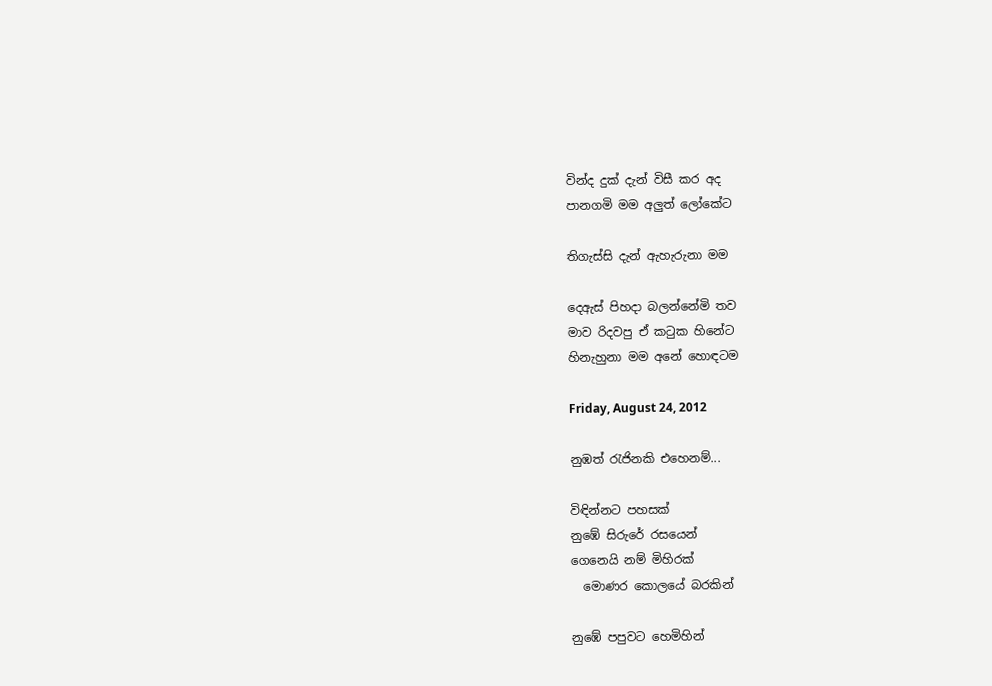වින්ද දුක් දැන් විසී කර අද
පානගමි මම අලුත් ලෝකේට

තිගැස්සි දැන් ඇහැරුනා මම

දෙඇස් පිහදා බලන්නේමි තව
මාව රිදවපු ඒ කටුක හිනේට
හිනැහුනා මම අනේ හොඳටම

Friday, August 24, 2012

නුඹත් රැජිනකි එහෙනම්...

විඳින්නට පහසක්
නුඹේ සිරුරේ රසයෙන්
ගෙනෙයි නම් මිහිරක්
  මොණර කොලයේ බරකින්

නුඹේ පපුවට හෙමිහින්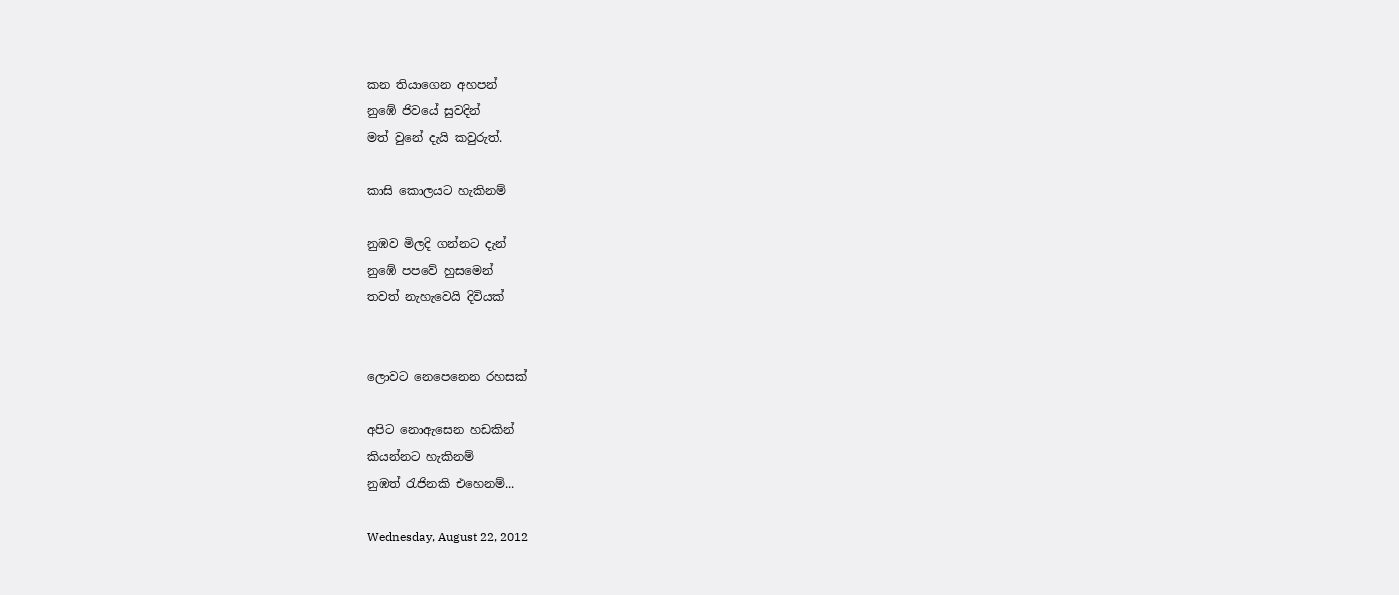කන තියාගෙන අහපන්
නුඹේ ජිවයේ සුවදින්
මත් වුනේ දැයි කවුරුත්.

කාසි කොලයට හැකිනම්

නුඹව මිලදි ගන්නට දැන්
නුඹේ පපවේ හුසමෙන්
තවත් නැහැවෙයි දිවියක්


ලොවට නෙපෙනෙන රහසක්

අපිට නොඇසෙන හඩකින්
කියන්නට හැකිනම්
නුඹත් රැජිනකි එහෙනම්...

Wednesday, August 22, 2012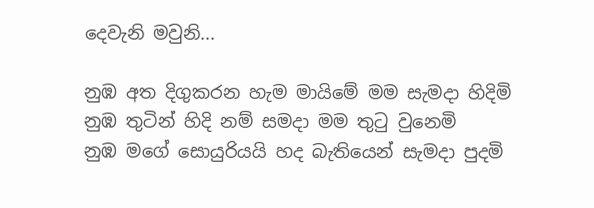දෙවැනි මවුනි...

නුඹ අත දිගුකරන හැම මායිමේ මම සැමදා හිදිමි
නුඹ තුටින් හිදි නම් සමදා මම තුටු වුනෙමි
නුඹ මගේ සොයුරියයි හද බැතියෙන් සැමදා පුදමි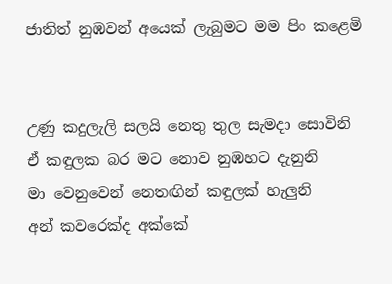ජාතිත් නුඹවන් අයෙක් ලැබුමට මම පිං කළෙමි


උණු කදුලැලි සලයි නෙතු තුල සැමදා සොවිනි
ඒ කඳුලක බර මට නොව නුඹහට දැනුනි
මා වෙනුවෙන් නෙතඟින් කඳුලක් හැලුනි
අන් කවරෙක්ද අක්කේ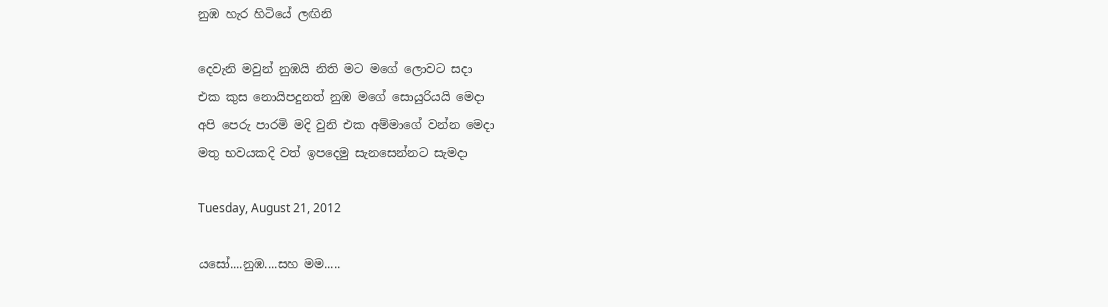නුඹ හැර හිටියේ ලඟිනි

දෙවැනි මවුන් නුඹයි නිති මට මගේ ලොවට සදා
එක කුස නොයිපදුනත් නුඹ මගේ සොයුරියයි මෙදා
අපි පෙරු පාරමි මදි වුනි එක අම්මාගේ වන්න මෙදා
මතු භවයකදි වත් ඉපදෙමු සැනසෙන්නට සැමදා

Tuesday, August 21, 2012

යසෝ....නුඹ....සහ මම.....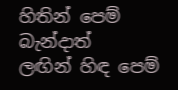හිතින් පෙම් බැන්දාත්
ලඟින් හිඳ පෙම්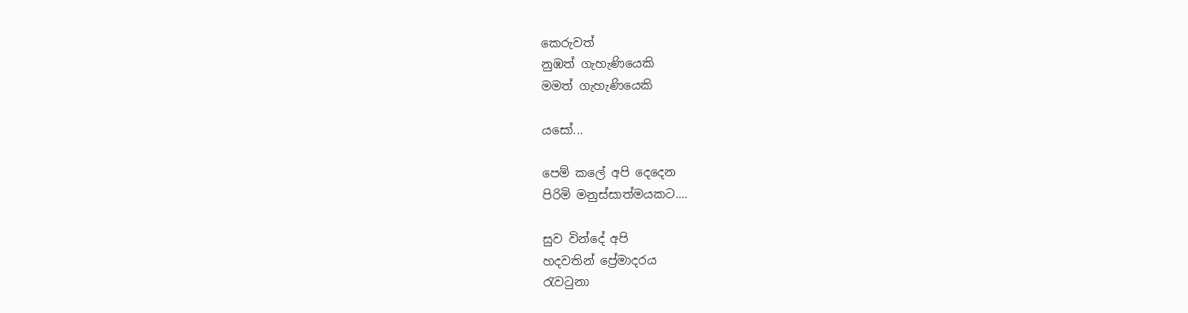කෙරුවත්
නුඹත් ගැහැණියෙකි
මමත් ගැහැණියෙකි

යසෝ...

පෙම් කලේ අපි දෙදෙන
පිරිමි මනුස්සාත්මයකට....

සුව වින්දේ අපි
හදවතින් ප්‍රේමාදරය
රැවටුනා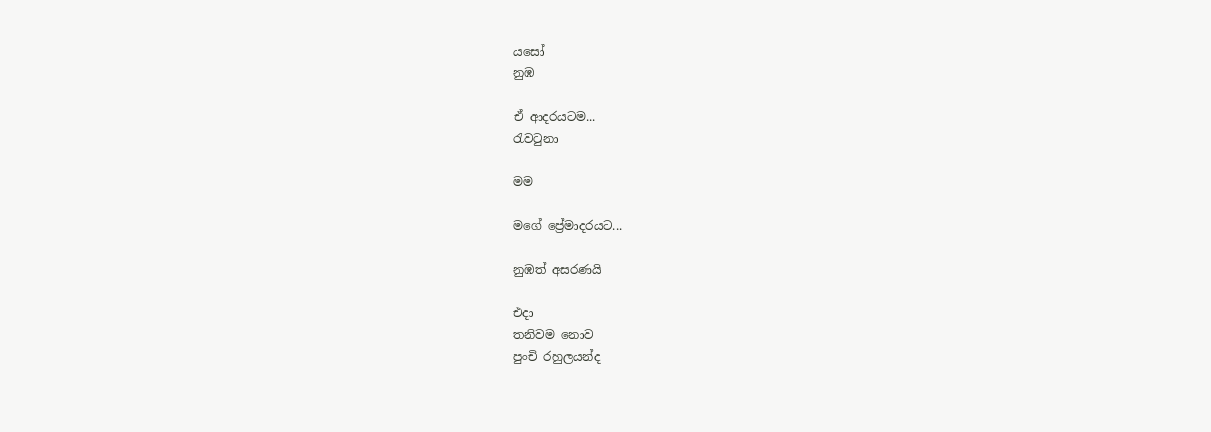යසෝ
නුඹ

ඒ ආදරයටම...
රැවටුනා

මම

මගේ ප්‍රේමාදරයට...

නුඹත් අසරණයි

එදා
තනිවම නොව
පුංචි රහුලයන්ද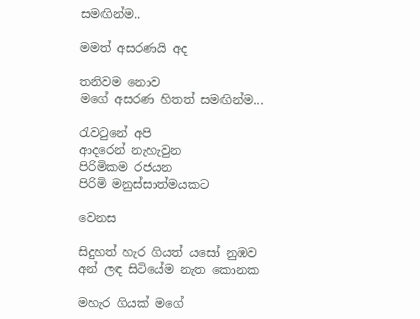සමඟින්ම..

මමත් අසරණයි අද

තනිවම නොව
මගේ අසරණ හිතත් සමඟින්ම...

රැවටුනේ අපි
ආදරෙන් නැහැවුන
පිරිමිකම රජයන
පිරිමි මනුස්සාත්මයකට

වෙනස

සිදුහත් හැර ගියත් යසෝ නුඹව
අන් ලඳ සිටියේම නැත කොනක

මහැර ගියක් මගේ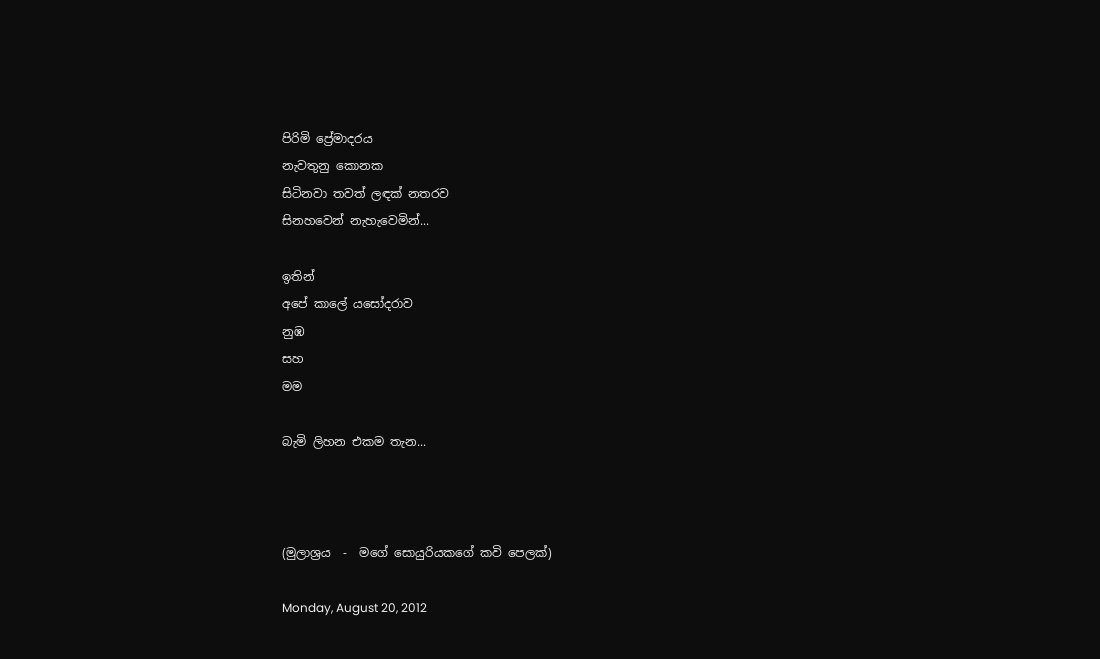පිරිමි ප්‍රේමාදරය
නැවතුනු කොනක
සිටිනවා තවත් ලඳක් නතරව
සිනහවෙන් නැහැවෙමින්...

ඉතින්
අපේ කාලේ යසෝදරාව
නුඹ
සහ
මම

බැමි ලිහන එකම තැන...



(මුලාශ්‍රය  -  මගේ සොයුරියකගේ කවි පෙලක්)

Monday, August 20, 2012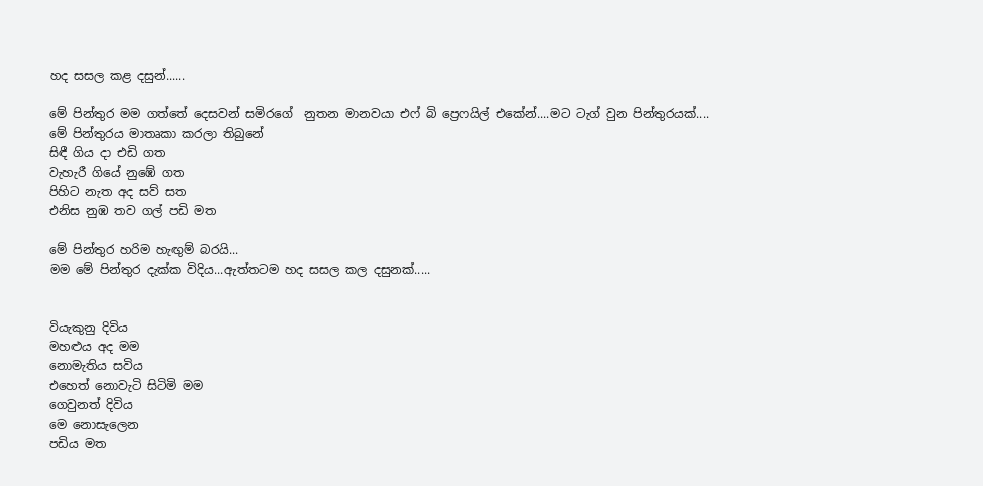හද සසල කළ දසුන්......

මේ පින්තුර මම ගත්තේ දෙසවන් සමිරගේ  නුතන මානවයා එෆ් බි ප්‍රෙෆයිල් එකේන්....මට ටැග් වුන පින්තුරයක්....
මේ පින්තුරය මාතෘකා කරලා තිබුනේ
සිඳී ගිය දා එඩි ගත
වැහැරී ගියේ නුඹේ ගත
පිහිට නැත අද සව් සත
එනිස නුඹ තව ගල් පඩි මත

මේ පින්තුර හරිම හැඟුම් බරයි...
මම මේ පින්තුර දැක්ක විදිය...ඇත්තටම හද සසල කල දසුනක්.....


වියැකුනු දිවිය
මහළුය අද මම
නොමැතිය සවිය
එහෙත් නොවැටි සිටිමි මම
ගෙවුනත් දිවිය
මෙ නොසැලෙන
පඩිය මත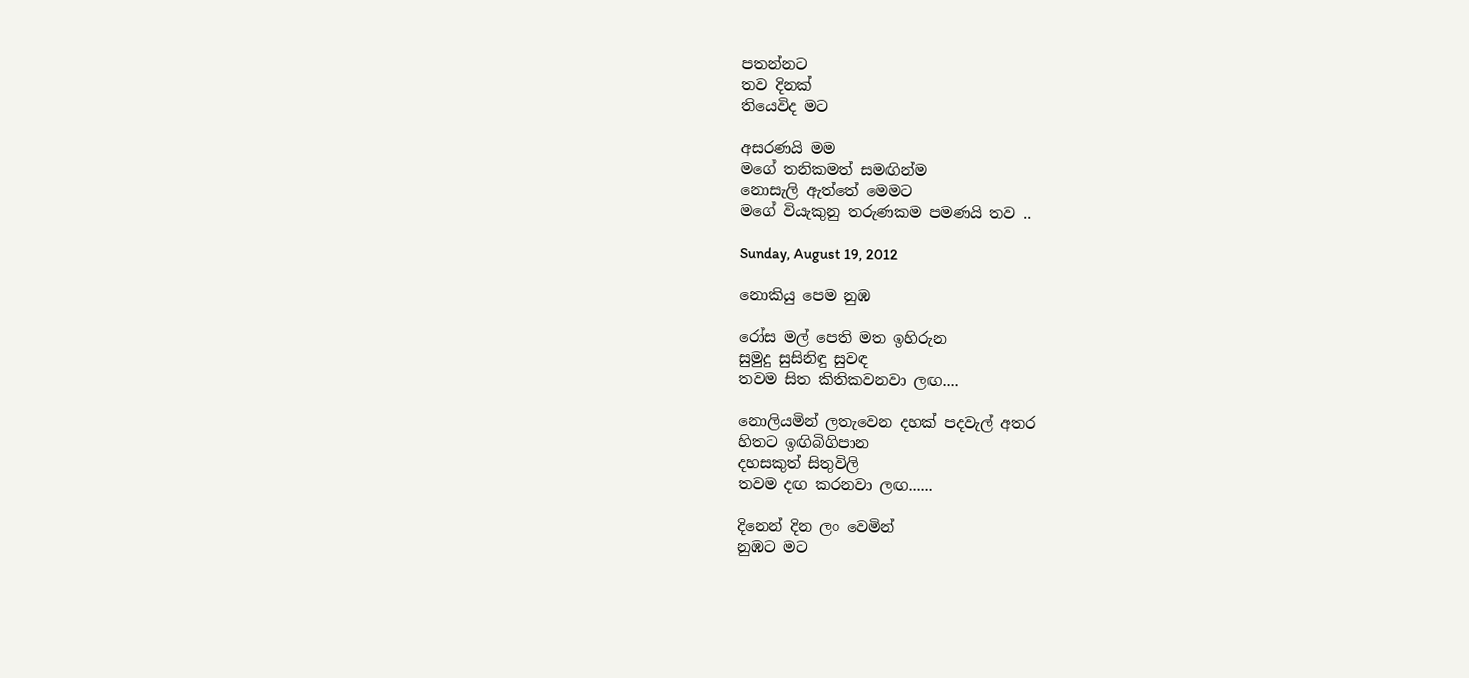පතන්නට
තව දිනක්
තියෙවිද මට

අසරණයි මම
මගේ තනිකමත් සමඟින්ම
නොසැලි ඇත්තේ මෙමට
මගේ වියැකුනු තරුණකම පමණයි තව ..

Sunday, August 19, 2012

නොකියු පෙම නුඹ

රෝස මල් පෙති මත ඉහිරුන
සුමුදු සුසිනිඳු සුවඳ
තවම සිත කිතිකවනවා ලඟ....

නොලියමින් ලතැවෙන දහක් පදවැල් අතර
හිතට ඉඟිබිගිපාන
දහසකුත් සිතුවිලි
තවම දඟ කරනවා ලඟ......

දිනෙන් දින ලං වෙමින්
නුඹට මට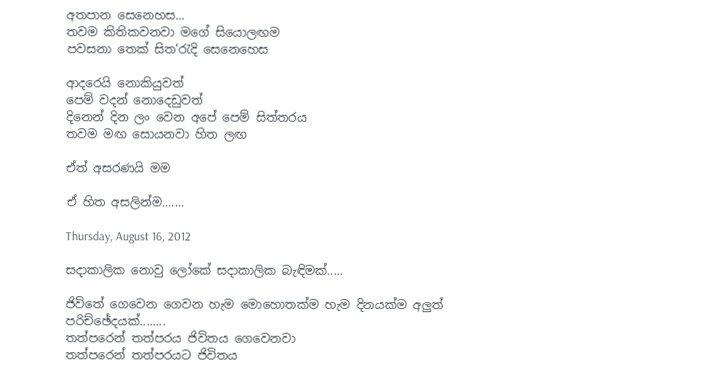අතපාන සෙනෙහස...
තවම කිතිකවනවා මගේ සියොලඟම
පවසනා තෙක් සිත‘රැදි සෙනෙහෙස

ආදරෙයි නොකියුවත්
පෙම් වදන් නොදෙඩුවත්
දිනෙන් දින ලං වෙන අපේ පෙම් සිත්තරය
තවම මඟ සොයනවා හිත ලඟ

ඒත් අසරණයි මම

ඒ හිත අසලින්ම.......

Thursday, August 16, 2012

සදාකාලික නොවු ලෝකේ සදාකාලික බැඳිමක්.....

ජිවිතේ ගෙවෙන ගෙවන හැම මොහොතක්ම හැම දිනයක්ම අලුත් පරිච්ඡේදයක්........
තත්පරෙන් තත්පරය ජිවිතය ගෙවෙනවා
තත්පරෙන් තත්පරයට ජිවිතය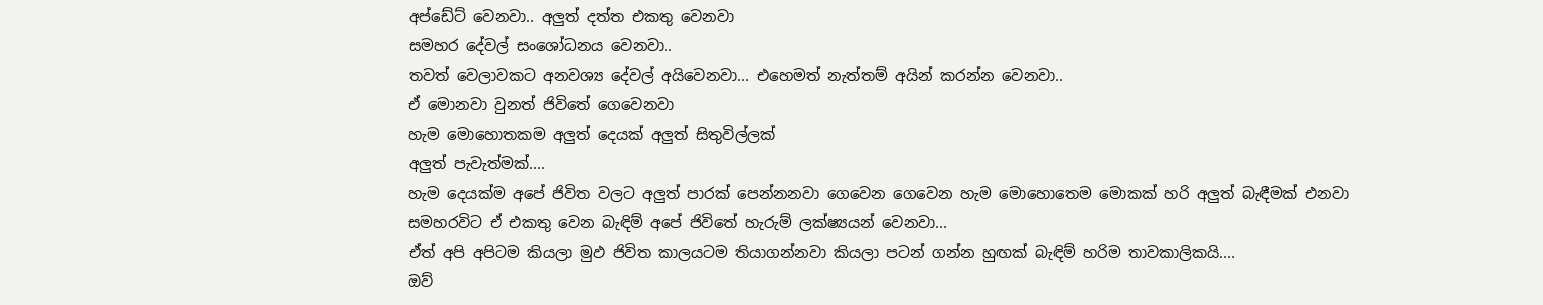අප්ඩේට් වෙනවා.. අලුත් දත්ත එකතු වෙනවා
සමහර දේවල් සංශෝධනය වෙනවා..
තවත් වෙලාවකට අනවශ්‍ය දේවල් අයිවෙනවා... එහෙමත් නැත්තම් අයින් කරන්න වෙනවා..
ඒ මොනවා වුනත් ජිවිතේ ගෙවෙනවා
හැම මොහොතකම අලුත් දෙයක් අලුත් සිතුවිල්ලක්
අලුත් පැවැත්මක්....
හැම දෙයක්ම අපේ ජිවිත වලට අලුත් පාරක් පෙන්නනවා ගෙවෙන ගෙවෙන හැම මොහොතෙම මොකක් හරි අලුත් බැඳීමක් එනවා
සමහරවිට ඒ එකතු වෙන බැඳිම් අපේ ජිවිතේ හැරුම් ලක්ෂ්‍යයන් වෙනවා...
ඒත් අපි අපිටම කියලා මුඵ ජිවිත කාලයටම තියාගන්නවා කියලා පටන් ගන්න හුඟක් බැඳිම් හරිම තාවකාලිකයි....
ඔව්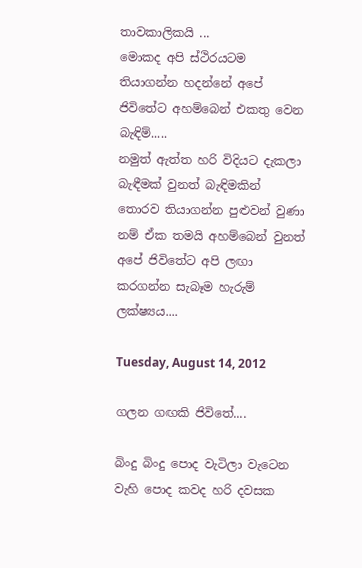තාවකාලිකයි ...
මොකද අපි ස්ථිරයටම තියාගන්න හදන්නේ අපේ ජිවිතේට අහම්බෙන් එකතු වෙන බැඳිම්.....
නමුත් ඇත්ත හරි විදියට දැකලා බැඳීමක් වුනත් බැඳිමකින් තොරව තියාගන්න පුළුවන් වුණා නම් ඒක තමයි අහම්බෙන් වුනත් අපේ ජිවිතේට අපි ලඟා කරගන්න සැබෑම හැරුම් ලක්ෂ්‍යය....

Tuesday, August 14, 2012

ගලන ගඟකි ජිවිතේ....

බිංදු බිංදු පොද වැටිලා වැටෙන වැහි පොද කවද හරි දවසක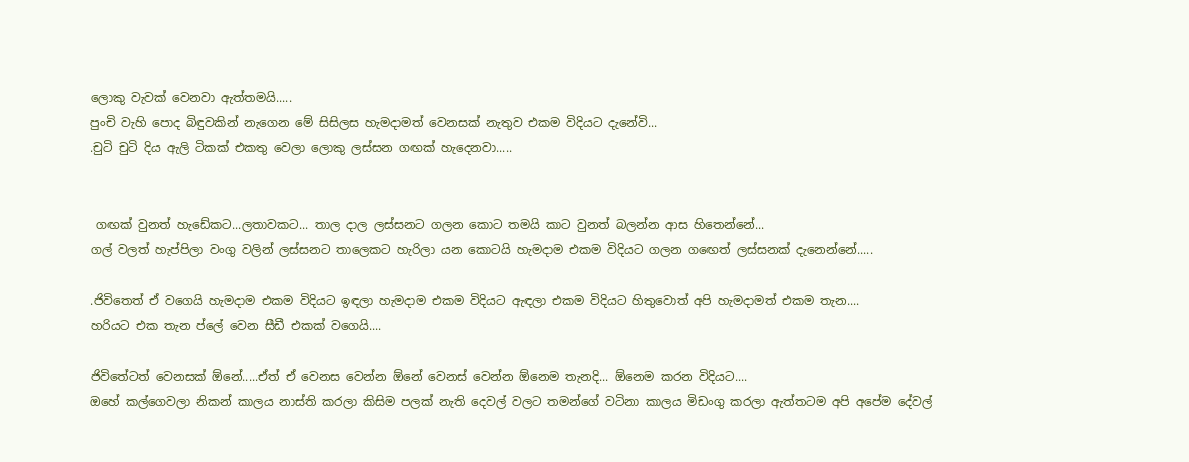ලොකු වැවක් වෙනවා ඇත්තමයි.....
පුංචි වැහි පොද බිඳුවකින් නැගෙන මේ සිසිලස හැමදාමත් වෙනසක් නැතුව එකම විදියට දැනේවි...
.චුටි චුටි දිය ඇලි ටිකක් එකතු වෙලා ලොකු ලස්සන ගඟක් හැදෙනවා.....


 ගඟක් වුනත් හැඩේකට...ලතාවකට... තාල දාල ලස්සනට ගලන කොට තමයි කාට වුනත් බලන්න ආස හිතෙන්නේ...
ගල් වලත් හැප්පිලා වංගු වලින් ලස්සනට තාලෙකට හැරිලා යන කොටයි හැමදාම එකම විදියට ගලන ගඟෙත් ලස්සනක් දැනෙන්නේ.....

.ජිවිතෙත් ඒ වගෙයි හැමදාම එකම විදියට ඉඳලා හැමදාම එකම විදියට ඇඳලා එකම විදියට හිතුවොත් අපි හැමදාමත් එකම තැන....
හරියට එක තැන ප්ලේ වෙන සීඩී එකක් වගෙයි....

ජිවිතේටත් වෙනසක් ඕනේ.....ඒත් ඒ වෙනස වෙන්න ඕනේ වෙනස් වෙන්න ඕනෙම තැනදි... ඕනෙම කරන විදියට....
ඔහේ කල්ගෙවලා නිකන් කාලය නාස්ති කරලා කිසිම පලක් නැති දෙවල් වලට තමන්ගේ වටිනා කාලය මිඩංගු කරලා ඇත්තටම අපි අපේම දේවල්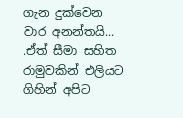ගැන දුක්වෙන වාර අනන්තයි...
.ඒත් සීමා සහිත රාමුවකින් එලියට ගිහින් අපිට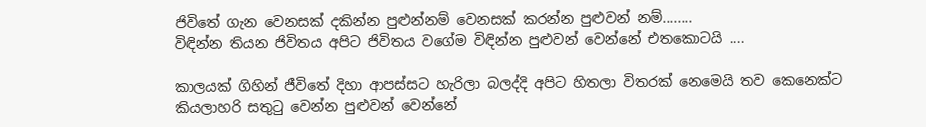ජිවිතේ ගැන වෙනසක් දකින්න පුළුන්නම් වෙනසක් කරන්න පුළුවන් නම්........
විඳින්න තියන ජිවිතය අපිට ජිවිතය වගේම විඳින්න පුළුවන් වෙන්නේ එතකොටයි ....

කාලයක් ගිහින් ජීවිතේ දිහා ආපස්සට හැරිලා බලද්දි අපිට හිතලා විතරක් නෙමෙයි තව කෙනෙක්ට කියලාහරි සතුටු වෙන්න පුළුවන් වෙන්නේ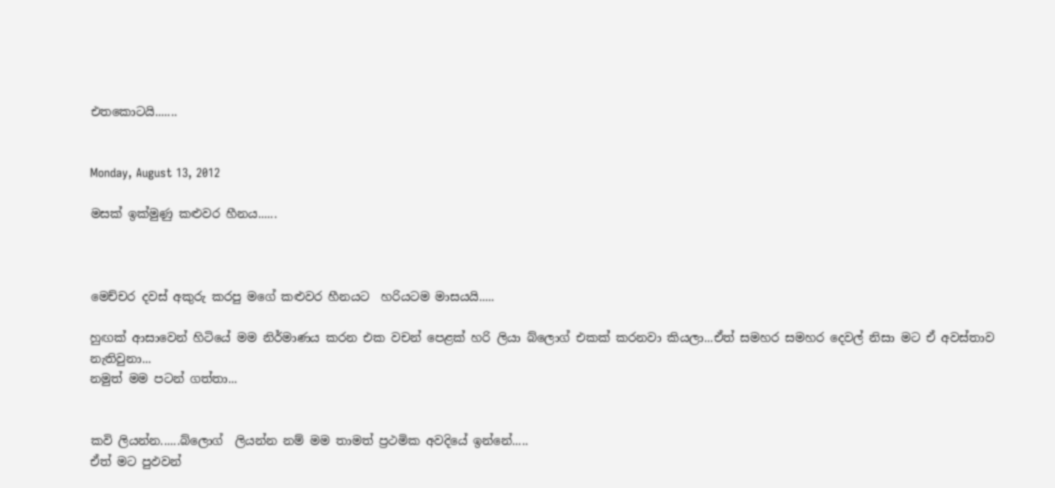එතකොටයි.......


Monday, August 13, 2012

මසක් ඉක්මුණු කළුවර හීනය......



මෙච්චර දවස් අකුරු කරපු මගේ කළුවර හීනයට  හරියටම මාසයයි.....

හුඟක් ආසාවෙන් හිටියේ මම නිර්මාණය කරන එක වචන් පෙළක් හරි ලියා බ්ලොග් එකක් කරනවා කියලා...ඒත් සමහර සමහර දෙවල් නිසා මට ඒ අවස්තාව නැතිවුනා...
නමුත් මම පටන් ගත්තා...


කවි ලියන්න......බ්ලොග්  ලියන්න නම් මම තාමත් ප්‍රථමික අවදියේ ඉන්නේ.....
ඒත් මට පුඵවන්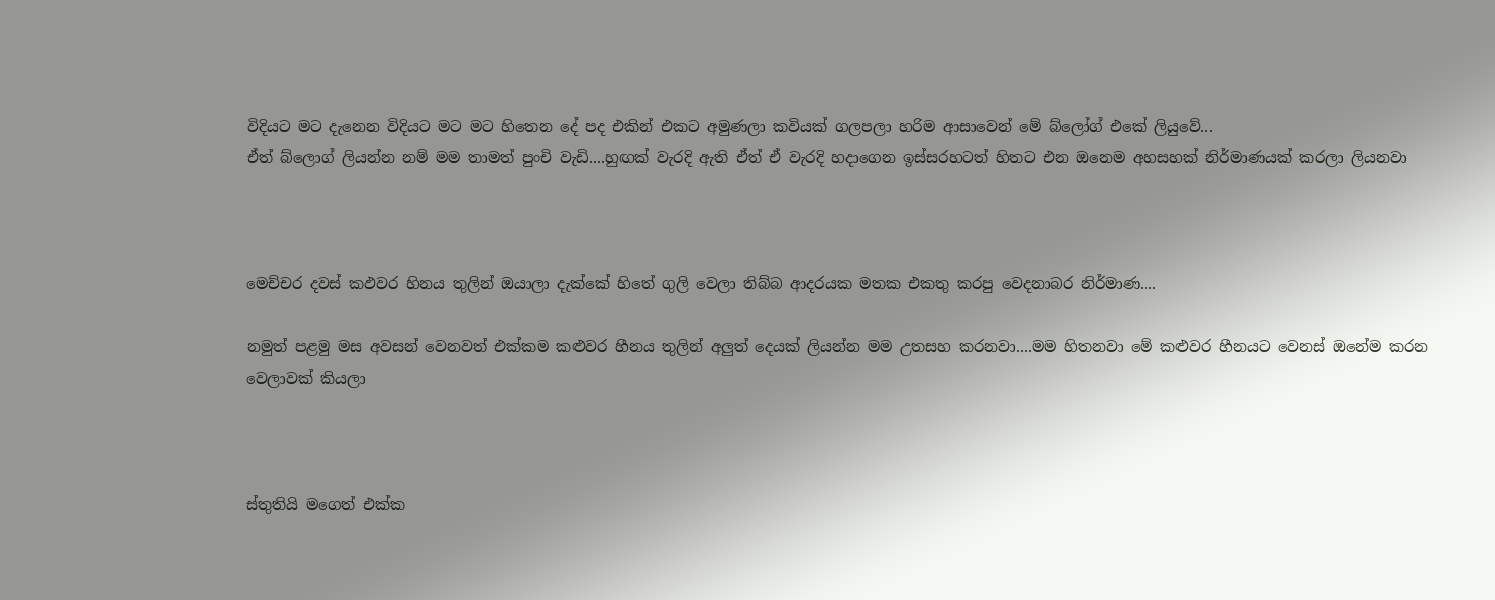විදියට මට දැනෙන විදියට මට මට හිතෙන දේ පද එකින් එකට අමුණලා කවියක් ගලපලා හරිම ආසාවෙන් මේ බ්ලෝග් එකේ ලියුවේ...
ඒත් බ්ලොග් ලියන්න නම් මම තාමත් පුංචි වැඩි....හුඟක් වැරදි ඇති ඒත් ඒ වැරදි හදාගෙන ඉස්සරහටත් හිතට එන ඔනෙම අහසහක් නිර්මාණයක් කරලා ලියනවා



මෙච්චර දවස් කඵවර හිනය තුලින් ඔයාලා දැක්කේ හිතේ ගුලි වෙලා තිබ්බ ආදරයක මතක එකතු කරපු වෙදනාබර නිර්මාණ....

නමුත් පළමු මස අවසන් වෙනවත් එක්කම කළුවර හීනය තුලින් අලුත් දෙයක් ලියන්න මම උතසහ කරනවා....මම හිතනවා මේ කළුවර හීනයට වෙනස් ඔනේම කරන වෙලාවක් කියලා



ස්තුතියි මගෙත් එක්ක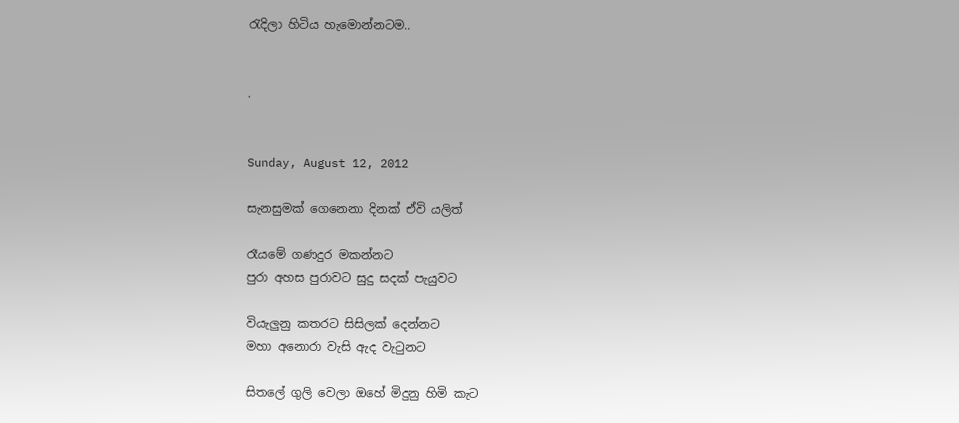රැදිලා හිටිය හැමොන්නටම..


.


Sunday, August 12, 2012

සැනසුමක් ගෙනෙනා දිනක් ඒවි යලිත්

රෑයමේ ගණදුර මකන්නට
පුරා අහස පුරාවට සුදු සදක් පැයුවට

වියැලුනු කතරට සිසිලක් දෙන්නට
මහා අනොරා වැසි ඇද වැටුනට

සිතලේ ගුලි වෙලා ඔහේ මිදුනු හිමි කැට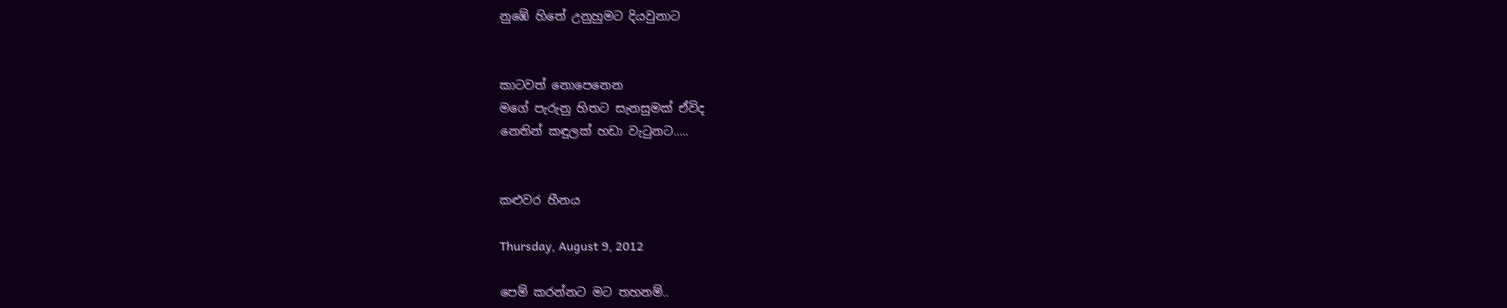නුඹේ හිතේ උනුහුමට දියවුනාට


කාටවත් නොපෙනෙන
මගේ පැරුනු හිතට සැනසුමක් ඒවිද
නෙතින් කඳුලක් හඩා වැටුනට.....


කළුවර හීනය

Thursday, August 9, 2012

පෙම් කරන්නට මට තහනම්..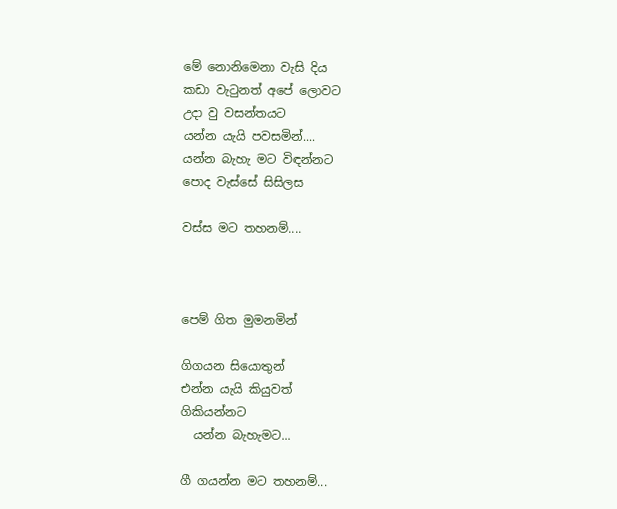මේ නොනිමෙනා වැසි දිය
කඩා වැටුනත් අපේ ලොවට
උදා වු වසන්තයට
යන්න යැයි පවසමින්....
යන්න බැහැ මට විඳන්නට
පොද වැස්සේ සිසිලස

වස්ස මට තහනම්....



පෙම් ගිත මුමනමින්

ගිගයන සියොතුන්
එන්න යැයි කියුවත්
ගිකියන්නට
  යන්න බැහැමට...

ගී ගයන්න මට තහනම්...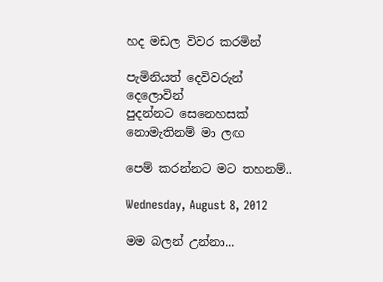හද මඩල විවර කරමින්

පැමිනියත් දෙවිවරුන්
දෙලොවින්
පුදන්නට සෙනෙහසක්
නොමැතිනම් මා ලඟ

පෙම් කරන්නට මට තහනම්..

Wednesday, August 8, 2012

මම බලන් උන්නා...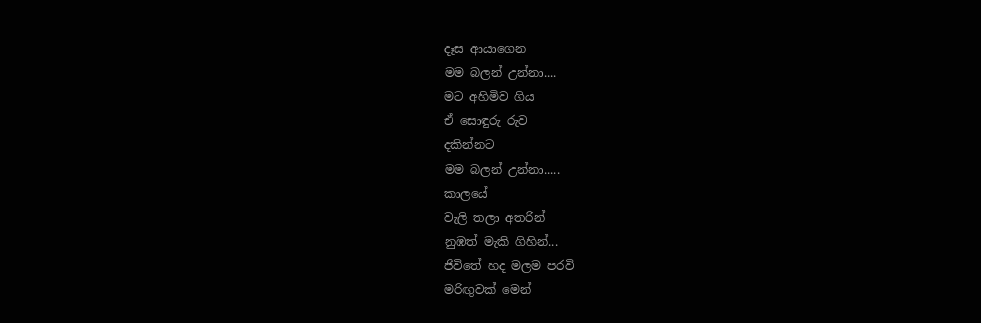දෑස ආයාගෙන
මම බලන් උන්නා....
මට අහිමිව ගිය
ඒ සොඳුරු රුව
දකින්නට
මම බලන් උන්නා.....
කාලයේ
වැලි තලා අතරින්
නුඹත් මැකි ගිහින්...
ජිවිතේ හද මලම පරවි
මරිඟුවක් මෙන්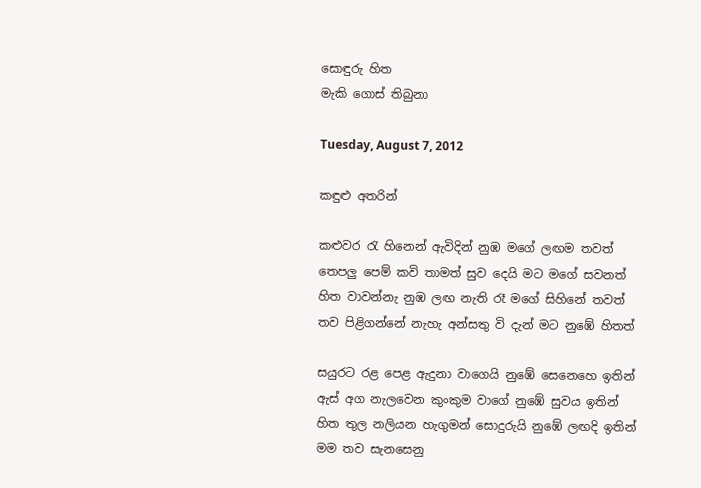සොඳුරු හිත
මැකි ගොස් තිබුනා

Tuesday, August 7, 2012

කඳුළු අතරින්

කළුවර රැ හිනෙන් ඇවිදින් නුඹ මගේ ලඟම තවත්
තෙපලු පෙම් කවි තාමත් සුව දෙයි මට මගේ සවනත්
හිත වාවන්නැ නුඹ ලඟ නැති රෑ මගේ සිහිනේ තවත්
තව පිළිගන්නේ නැහැ අන්සතු වි දැන් මට නුඹේ හිතත්

සයුරට රළ පෙළ ඇදුනා වාගෙයි නුඹේ සෙනෙහෙ ඉතින්
ඇස් අග නැලවෙන කුංකුම වාගේ නුඹේ සුවය ඉතින්
හිත තුල නලියන හැගුමන් සොදුරුයි නු‍ඹේ ලඟදි ඉතින්
මම තව සැනසෙනු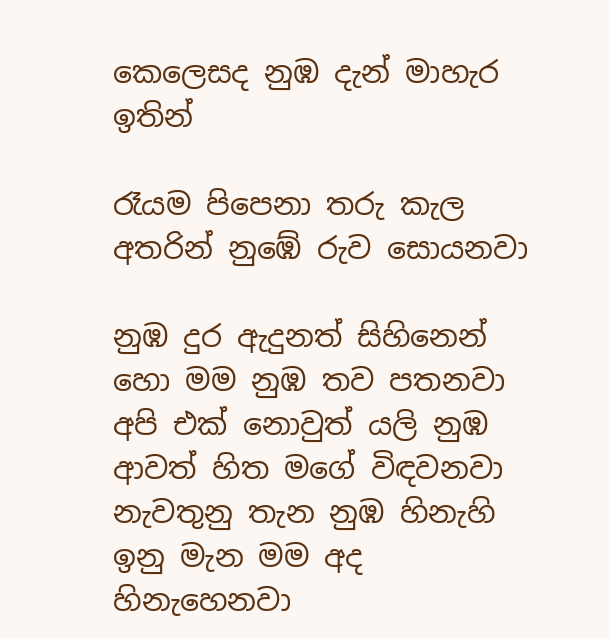කෙලෙසද නුඹ දැන් මාහැර ඉතින්

රෑයම පිපෙනා තරු කැල අතරින් නුඹේ රුව සොයනවා

නුඹ දුර ඇදුනත් සිහිනෙන් හො මම නුඹ තව පතනවා
අපි එක් නොවුත් යලි නුඹ ආවත් හිත මගේ විඳවනවා
නැවතුනු තැන නුඹ හිනැහි ඉනු මැන මම අද හිනැහෙනවා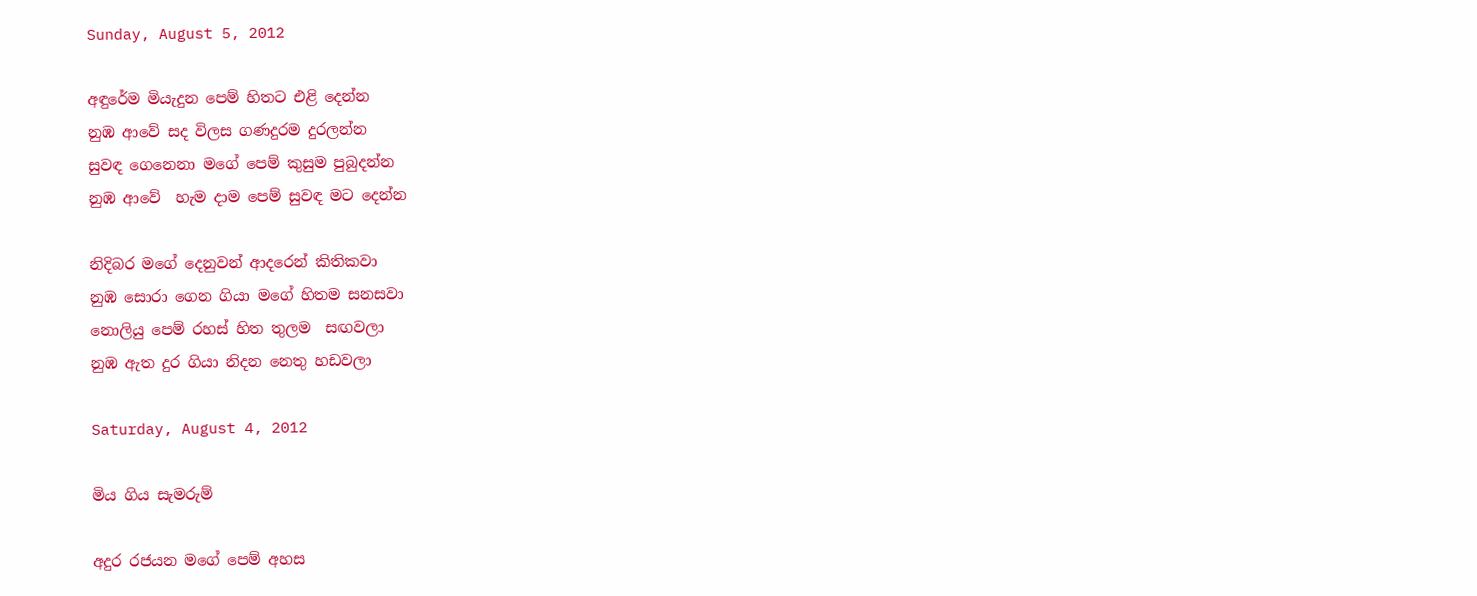Sunday, August 5, 2012

අඳුරේම මියැදුන පෙම් හිතට එළි දෙන්න
නුඹ ආවේ සද විලස ගණදුරම දුරලන්න
සුවඳ ගෙනෙනා මගේ පෙම් කුසුම පුබුදන්න
නුඹ ආවේ  හැම දාම පෙම් සුවඳ මට දෙන්න

නිදිබර මගේ දෙනුවන් ආදරෙන් කිතිකවා
නුඹ සොරා ගෙන ගියා මගේ හිතම සනසවා
නොලියු පෙම් රහස් හිත තුලම  සඟවලා
නුඹ ඇත දුර ගියා නිදන නෙතු හඩවලා

Saturday, August 4, 2012

මිය ගිය සැමරුම්

අදුර රජයන මගේ පෙම් අහස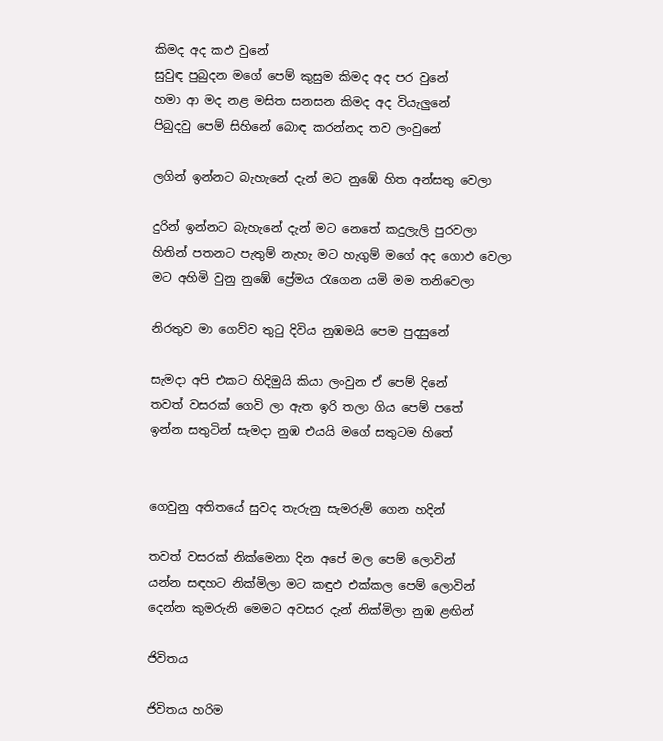කිමද අද කඵ වුනේ
සුවුඳ පුබුදන මගේ පෙම් කුසුම කිමද අද පර වුනේ
හමා ආ මද නළ මසිත සනසන කිමද අද වියැලුනේ
පිබුදවු පෙම් සිහිනේ බොඳ කරන්නද තව ලංවුනේ

ලගින් ඉන්නට බැහැනේ දැන් මට නුඹේ හිත අන්සතු වෙලා

දුරින් ඉන්නට බැහැනේ දැන් මට නෙතේ කදුලැලි පුරවලා
හිතින් පතනට පැතුම් නැහැ මට හැගුම් මගේ අද ගොඵ වෙලා
මට අහිමි වුනු නුඹේ ප්‍රේමය රැගෙන යමි මම තනිවෙලා

නිරතුව මා ගෙව්ව තුටු දිවිය නුඹමයි පෙම පුදසුනේ

සැමදා අපි එකට හිදිමුයි කියා ලංවුන ඒ පෙම් දිනේ
තවත් වසරක් ගෙවි ලා ඇත ඉරි තලා ගිය පෙම් පතේ
ඉන්න සතුටින් සැමදා නුඹ එයයි මගේ සතුටම හිතේ


ගෙවුනු අතිතයේ සුවද තැරුනු සැමරුම් ගෙන හදින්

තවත් වසරක් නික්මෙනා දින අපේ මල පෙම් ලොවින්
යන්න සඳහට නික්මිලා මට කඳුඵ එක්කල පෙම් ලොවින්
දෙන්න කුමරුනි මෙමට අවසර දැන් නික්මිලා නුඹ ළඟින්

ජිවිතය

ජිවිතය හරිම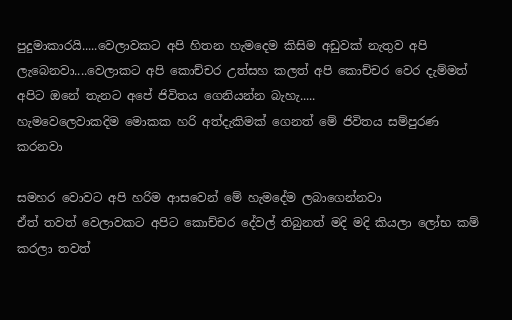පුදුමාකාරයි.....වෙලාවකට අපි හිතන හැමදෙම කිසිම අඩුවක් නැතුව අපි ලැබෙනවා....වෙලාකට අපි කොච්චර උත්සහ කලත් අපි කොච්චර වෙර දැම්මත් අපිට ඔනේ තැනට අපේ ජිවිතය ගෙනියන්න බැහැ.....
හැමවෙලෙවාකදිම මොකක හරි අත්දැකිමක් ගෙනත් මේ ජිවිතය සම්පුරණ කරනවා

සමහර වොවට අපි හරිම ආසවෙන් මේ හැමදේම ලබාගෙන්නවා
ඒත් තවත් වෙලාවකට අපිට කොච්චර දේවල් තිබුනත් මදි මදි කියලා ලෝභ කම් කරලා තවත්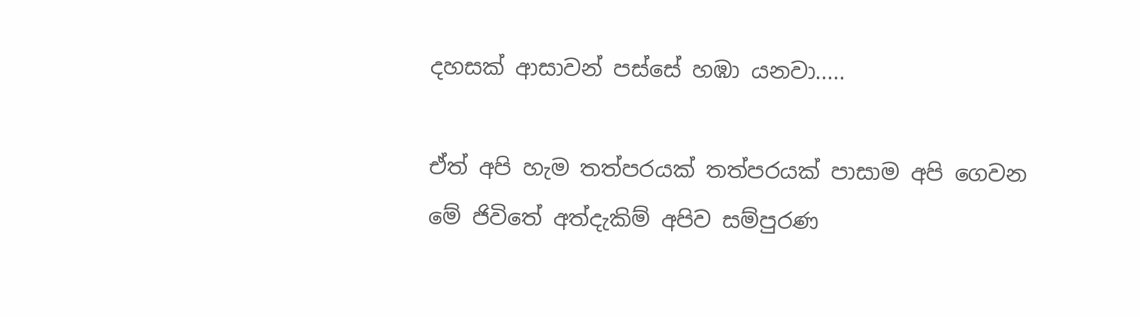දහසක් ආසාවන් පස්සේ හඹා යනවා.....

ඒත් අපි හැම තත්පරයක් තත්පරයක් පාසාම අපි ගෙවන මේ ජිවිතේ අත්දැකිම් අපිව සම්පුරණ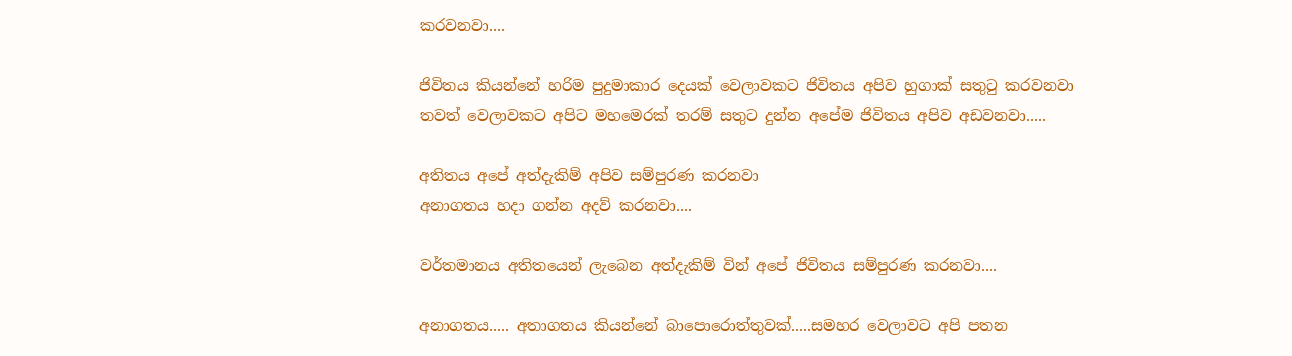කරවනවා....

ජිවිතය කියන්නේ හරිම පුදුමාකාර දෙයක් වෙලාවකට ජිවිතය අපිව හුගාක් සතුටු කරවනවා
තවත් වෙලාවකට අපිට මහමෙරක් තරම් සතුට දුන්න අපේම ජිවිතය අපිව අඩවනවා.....

අතිතය අපේ අත්දැකිම් අපිව සම්පුරණ කරනවා
අනාගතය හදා ගන්න අදව් කරනවා....

වර්තමානය අතිතයෙන් ලැබෙන අත්දැකිම් වින් අපේ ජිවිතය සම්පුරණ කරනවා....

අනාගතය..... අතාගතය කියන්නේ බාපොරොත්තුවක්.....සමහර වෙලාවට අපි පතන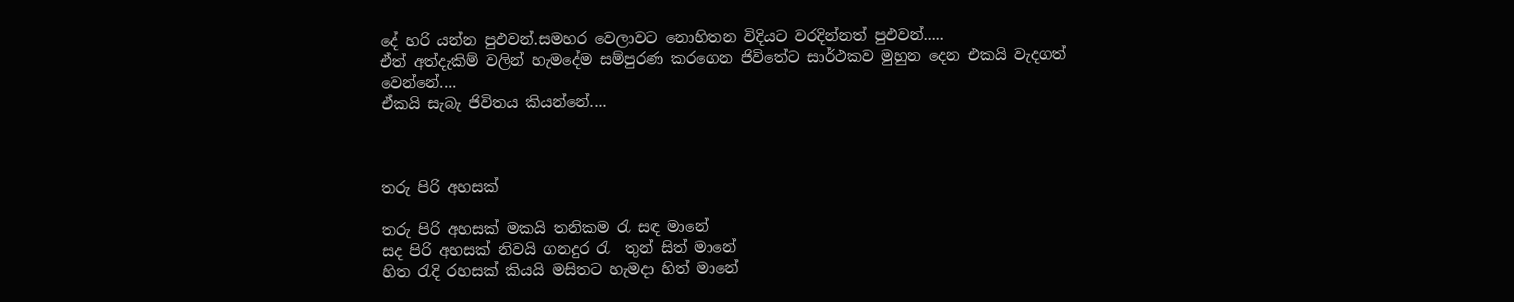දේ හරි යන්න පුඵවන්.සමහර වෙලාවට නොහිතන විදියට වරදින්නත් පුඵවන්.....
ඒත් අත්දැකිම් වලින් හැමදේම සම්පුරණ කරගෙන ජිවිතේට සාර්ථකව මුහුන දෙන එකයි වැදගත් වෙන්නේ....
ඒකයි සැබැ ජිවිතය කියන්නේ....



තරු පිරි අහසක්

තරු පිරි අහසක් මකයි තනිකම රැ සඳ මානේ
සද පිරි අහසක් නිවයි ගනදුර රැ  තුන් සිත් මානේ
හිත රැදි රහසක් කියයි මසිතට හැමදා හිත් මානේ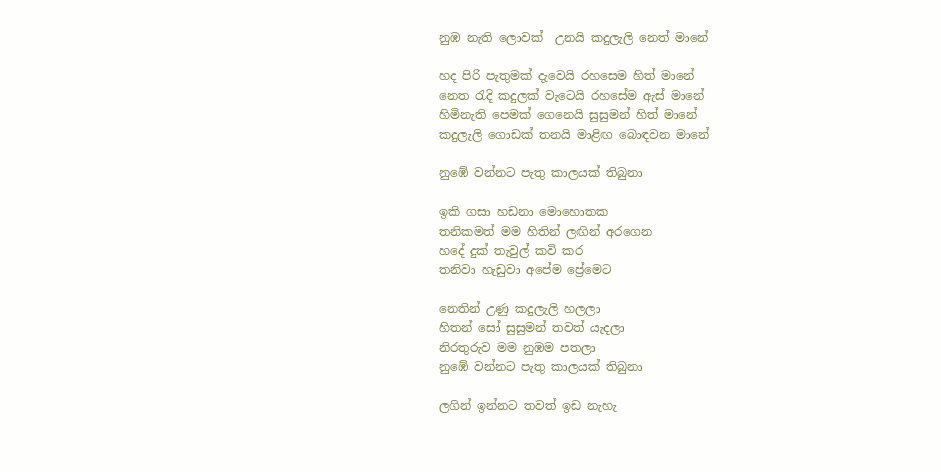නුඹ නැති ලොවක්  උනයි කදුලැලි නෙත් මානේ

හද පිරි පැතුමක් දැවෙයි රහසෙම හිත් මානේ
නෙත රැදි කදුලක් වැටෙයි රහසේම ඇස් මානේ
හිමිනැති පෙමක් ගෙනෙයි සුසුමන් හිත් මානේ
කදුලැලි ගොඩක් තනයි මාළිඟ බොඳවන මානේ

නුඹේ වන්නට පැතු කාලයක් තිබුනා

ඉකි ගසා හඩනා මොහොතක
තනිකමත් මම හිතින් ලඟින් අරගෙන
හදේ දුක් තැවුල් කවි කර
තනිවා හැඩුවා අපේම ප්‍රේමෙට

නෙතින් උණු කදුලැලි හලලා
හිතන් සෝ සුසුමන් තවත් යැදලා
නිරතුරුව මම නුඹම පතලා
නුඹේ වන්නට පැතු කාලයක් තිබුනා

ලගින් ඉන්නට තවත් ඉඩ නැහැ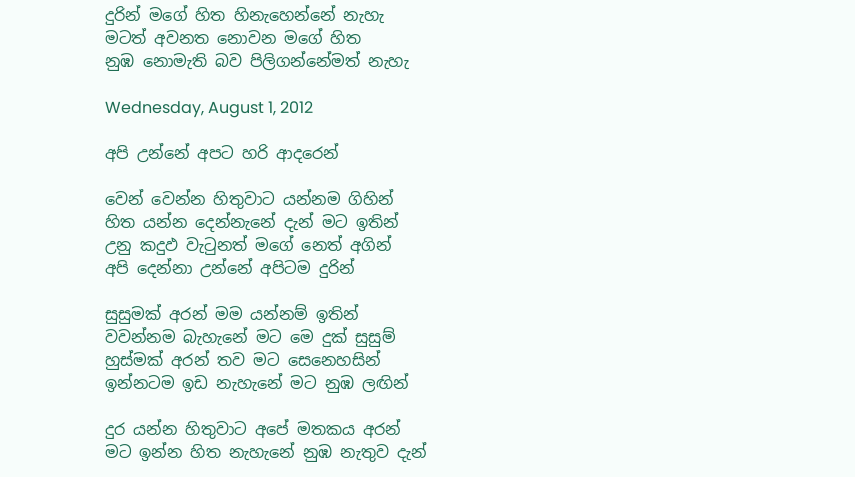දුරින් මගේ හිත හිනැහෙන්නේ නැහැ
මටත් අවනත නොවන මගේ හිත
නුඹ නොමැති බව පිලිගන්නේමත් නැහැ

Wednesday, August 1, 2012

අපි උන්නේ අපට හරි ආදරෙන්

වෙන් වෙන්න හිතුවාට යන්නම ගිහින්
හිත යන්න දෙන්නැනේ දැන් මට ඉතින්
උනු කදුඵ වැටුනත් මගේ නෙත් අගින්
අපි දෙන්නා උන්නේ අපිටම දුරින්

සුසුමක් අරන් මම යන්නම් ඉතින්
වවන්නම බැහැනේ මට මෙ දුක් සුසුම්
හුස්මක් අරන් තව මට සෙනෙහසින්
ඉන්නටම ඉඩ නැහැනේ මට නුඹ ලඟින්

දුර යන්න හිතුවාට අපේ මතකය අරන්
මට ඉන්න හිත නැහැනේ නුඹ නැතුව දැන්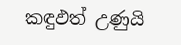කඳුඵත් උණුයි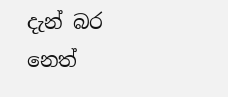දැන් බර නෙත්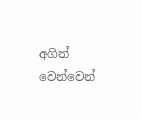අගින්
වෙන්වෙන්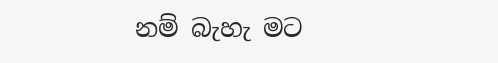නම් බැහැ මට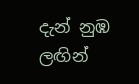දැන් නුඹ ලඟින්